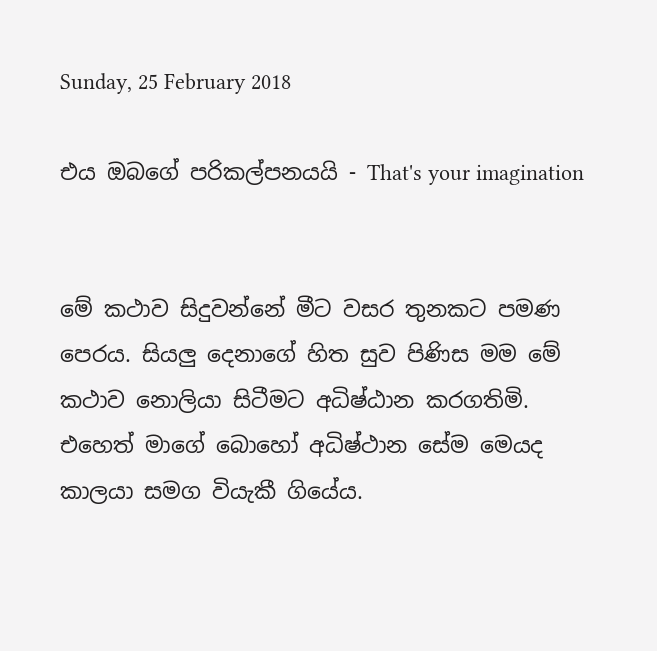Sunday, 25 February 2018

එය ඔබගේ පරිකල්පනයයි - That's your imagination


මේ කථාව සිදුවන්නේ මීට වසර තුනකට පමණ පෙරය. සියලු දෙනාගේ හිත සුව පිණිස මම මේ කථාව නොලියා සිටීමට අධිෂ්ඨාන කරගතිමි. එහෙත් මාගේ බොහෝ අධිෂ්ථාන සේම මෙයද කාලයා සමග වියැකී ගියේය.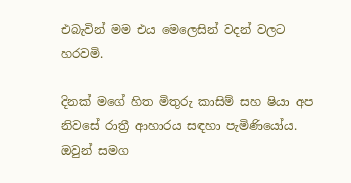එබැවින් මම එය මෙලෙසින් වදන් වලට හරවමි.

දිනක් මගේ හිත මිතුරු කාසිම් සහ ෂියා අප නිවසේ රාත්‍රී ආහාරය සඳහා පැමිණියෝය. ඔවුන් සමග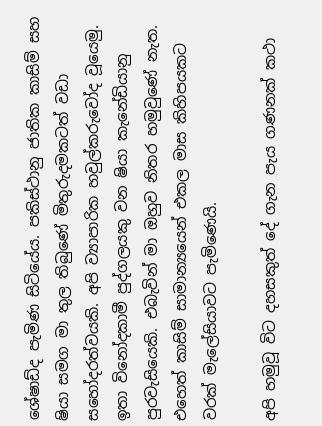ශේෂාඩ්ද පැමිණ සිටියේය. පකිස්ථානු ජාතික කාසිම් සහ ෂියා සමග මා තුල තිබුණේ මිතුරුදමකටත් වඩා සහෝදරත්වයකි. අපි ව්‍යාපාරික හවුල්කරුවෝද වූයෙමු. ඉතා විනෝදකාමී පුද්ගලයකු වන ෂියා කැනේඩියානු පුරවැසියෙකි. එබැවින් මා ඔහුව නිතර හමුවුණේ නැත. එහෙත් කාසිම් සාමාන්‍යයෙන් එකල මාස කිහිපයකට වරක් මැලේසියාවට පැමිණෙයි.

අපි හමුවූ විට දහසකුත් දේ ගැන පැය ගණනක් කථා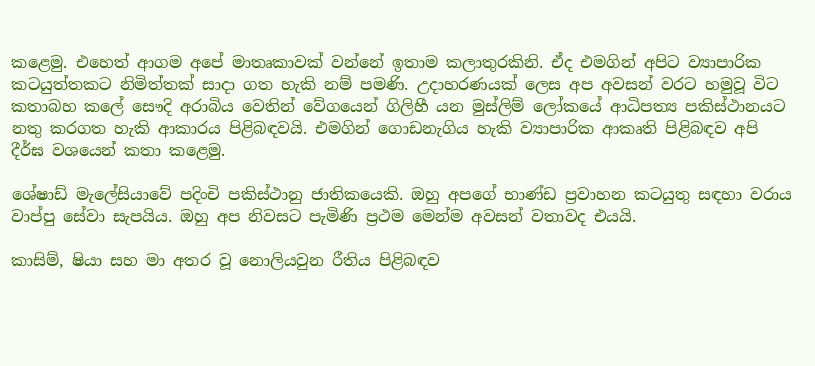කළෙමු. එහෙත් ආගම අපේ මාතෘකාවක් වන්නේ ඉතාම කලාතුරකිනි. ඒද එමගින් අපිට ව්‍යාපාරික කටයුත්තකට නිමිත්තක් සාදා ගත හැකි නම් පමණි. උදාහරණයක් ලෙස අප අවසන් වරට හමුවූ විට කතාබහ කලේ සෞදි අරාබිය වෙතින් වේගයෙන් ගිලිහී යන මුස්ලිම් ලෝකයේ ආධිපත්‍ය පකිස්ථානයට නතු කරගත හැකි ආකාරය පිළිබඳවයි. එමගින් ගොඩනැගිය හැකි ව්‍යාපාරික ආකෘති පිළිබඳව අපි දීර්ඝ වශයෙන් කතා කළෙමු.

ශේෂාඩ් මැලේසියාවේ පදිංචි පකිස්ථානු ජාතිකයෙකි. ඔහු අපගේ භාණ්ඩ ප්‍රවාහන කටයුතු සඳහා වරාය වාප්පු සේවා සැපයිය. ඔහු අප නිවසට පැමිණි ප්‍රථම මෙන්ම අවසන් වතාවද එයයි.

කාසිම්, ෂියා සහ මා අතර වූ නොලියවුන රීතිය පිළිබඳව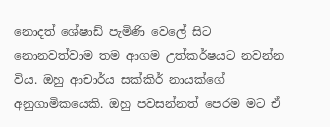නොදත් ශේෂාඩ් පැමිණි වෙලේ සිට නොනවත්වාම තම ආගම උත්කර්ෂයට නවන්න විය. ඔහු ආචාර්ය සක්කිර් නායක්ගේ අනුගාමිකයෙකි. ඔහු පවසන්නත් පෙරම මට ඒ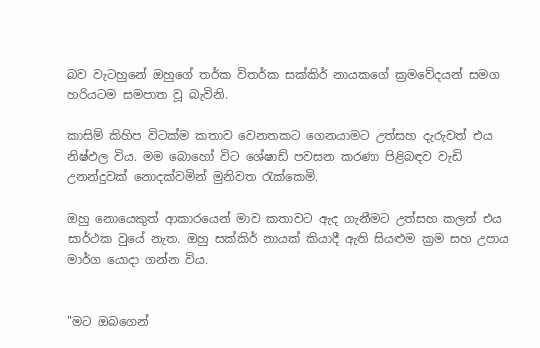බව වැටහුනේ ඔහුගේ තර්ක විතර්ක සක්කිර් නායකගේ ක්‍රමවේදයන් සමග හරියටම සමපාත වූ බැවිනි.

කාසිම් කිහිප විටක්ම කතාව වෙනතකට ගෙනයාමට උත්සහ දැරුවත් එය නිෂ්ඵල විය. මම බොහෝ විට ශේෂාඩ් පවසන කරණා පිළිබඳව වැඩි උනන්දුවක් නොදක්වමින් මුනිවත රැක්කෙමි.

ඔහු නොයෙකුත් ආකාරයෙන් මාව කතාවට ඇද ගැනීමට උත්සහ කලත් එය සාර්ථක වුයේ නැත. ඔහු සක්කිර් නායක් කියාදී ඇති සියළුම ක්‍රම සහ උපාය මාර්ග යොදා ගන්න විය.


"මට ඔබගෙන්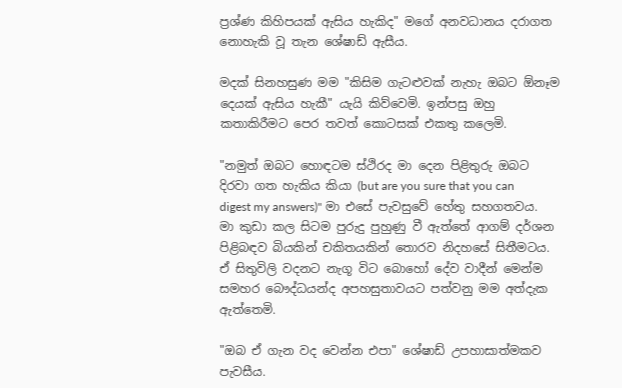ප්‍රශ්ණ කිහිපයක් ඇසිය හැකිද" මගේ අනවධානය දරාගත නොහැකි වූ තැන ශේෂාඩ් ඇසීය.

මදක් සිනහසුණ මම "කිසිම ගැටළුවක් නැහැ ඔබට ඕනෑම දෙයක් ඇසිය හැකී" යැයි කිව්වෙමි. ඉන්පසු ඔහු කතාකිරීමට පෙර තවත් කොටසක් එකතු කලෙමි.

"නමුත් ඔබට හොඳටම ස්ථිරද මා දෙන පිළිතුරු ඔබට දිරවා ගත හැකිය කියා (but are you sure that you can digest my answers)" මා එසේ පැවසුවේ හේතු සහගතවය. මා කුඩා කල සිටම පුරුදු පුහුණු වී ඇත්තේ ආගම් දර්ශන පිළිබඳව බියකින් චකිතයකින් තොරව නිදහසේ සිතීමටය. ඒ සිතුවිලි වදනට නැගූ විට බොහෝ දේව වාදීන් මෙන්ම සමහර බෞද්ධයන්ද අපහසුතාවයට පත්වනු මම අත්දැක ඇත්තෙමි.

"ඔබ ඒ ගැන වද වෙන්න එපා" ශේෂාඩ් උපහාසාත්මකව පැවසීය.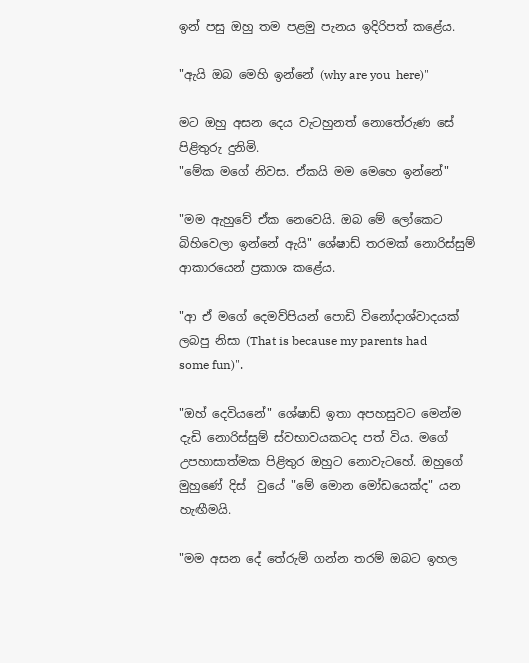ඉන් පසු ඔහු තම පළමු පැනය ඉදිරිපත් කළේය.

"ඇයි ඔබ මෙහි ඉන්නේ (why are you  here)"

මට ඔහු අසන දෙය වැටහුනත් නොතේරුණ සේ පිළිතුරු දුනිමි.
"මේක මගේ නිවස. ඒකයි මම මෙහෙ ඉන්නේ"

"මම ඇහුවේ ඒක නෙවෙයි. ඔබ මේ ලෝකෙට බිහිවෙලා ඉන්නේ ඇයි" ශේෂාඩ් තරමක් නොරිස්සුම් ආකාරයෙන් ප්‍රකාශ කළේය.

"ආ ඒ මගේ දෙමව්පියන් පොඩි විනෝදාශ්වාදයක් ලබපු නිසා (That is because my parents had some fun)".

"ඔහ් දෙවියනේ" ශේෂාඩ් ඉතා අපහසුවට මෙන්ම දැඩි නොරිස්සුම් ස්වභාවයකටද පත් විය. මගේ උපහාසාත්මක පිළිතුර ඔහුට නොවැටහේ. ඔහුගේ මුහුණේ දිස්  වුයේ "මේ මොන මෝඩයෙක්ද" යන හැඟීමයි.

"මම අසන දේ තේරුම් ගන්න තරම් ඔබට ඉහල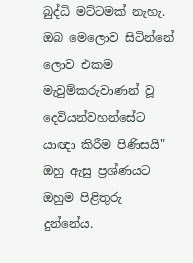බුද්ධි මට්ටමක් නැහැ. ඔබ මෙලොව සිටින්නේ ලොව එකම මැවුම්කරුවාණන් වූ දෙවියන්වහන්සේට යාඥා කිරීම පිණිසයි" ඔහු ඇසු ප්‍රශ්ණයට ඔහුම පිළිතුරු දුන්නේය.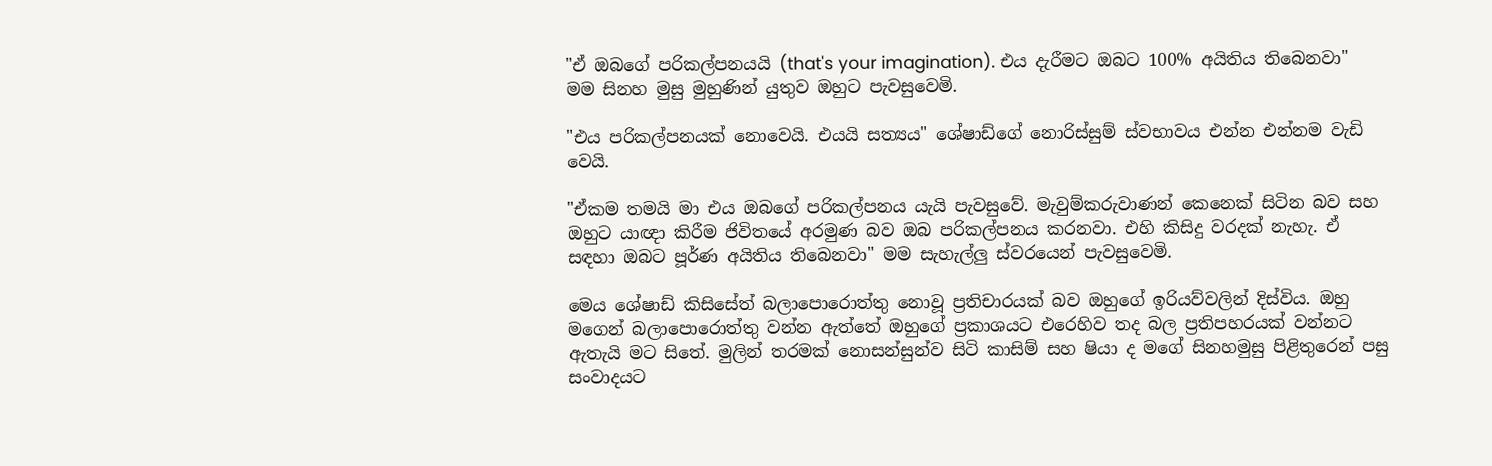"ඒ ඔබගේ පරිකල්පනයයි (that's your imagination). එය දැරීමට ඔබට 100% අයිතිය තිබෙනවා" මම සිනහ මුසු මුහුණින් යුතුව ඔහුට පැවසුවෙමි.

"එය පරිකල්පනයක් නොවෙයි. එයයි සත්‍යය" ශේෂාඩ්ගේ නොරිස්සුම් ස්වභාවය එන්න එන්නම වැඩි වෙයි.

"ඒකම තමයි මා එය ඔබගේ පරිකල්පනය යැයි පැවසුවේ. මැවුම්කරුවාණන් කෙනෙක් සිටින බව සහ ඔහුට යාඥා කිරීම ජිවිතයේ අරමුණ බව ඔබ පරිකල්පනය කරනවා. එහි කිසිදු වරදක් නැහැ. ඒ සඳහා ඔබට පූර්ණ අයිතිය තිබෙනවා" මම සැහැල්ලු ස්වරයෙන් පැවසුවෙමි.

මෙය ශේෂාඩ් කිසිසේත් බලාපොරොත්තු නොවූ ප්‍රතිචාරයක් බව ඔහුගේ ඉරියව්වලින් දිස්විය. ඔහු මගෙන් බලාපොරොත්තු වන්න ඇත්තේ ඔහුගේ ප්‍රකාශයට එරෙහිව තද බල ප්‍රතිපහරයක් වන්නට ඇතැයි මට සිතේ. මුලින් තරමක් නොසන්සුන්ව සිටි කාසිම් සහ ෂියා ද මගේ සිනහමුසු පිළිතුරෙන් පසු සංවාදයට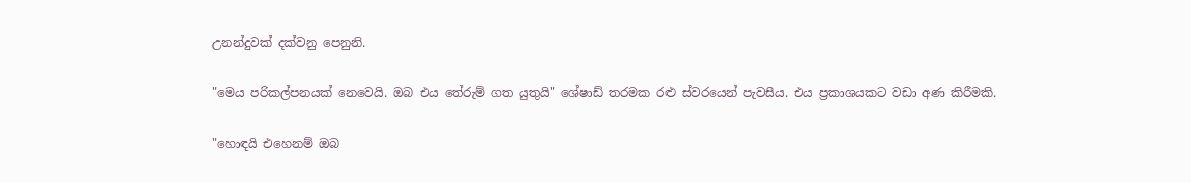උනන්දුවක් දක්වනු පෙනුනි.

"මෙය පරිකල්පනයක් නෙවෙයි. ඔබ එය තේරුම් ගත යුතුයි" ශේෂාඩ් තරමක රළු ස්වරයෙන් පැවසීය. එය ප්‍රකාශයකට වඩා අණ කිරීමකි.

"හොඳයි එහෙනම් ඔබ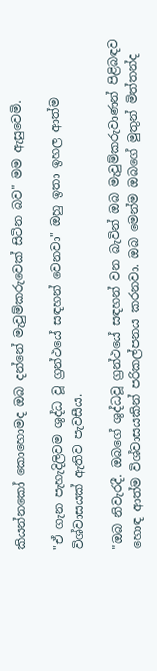කියන්නකෝ කොහොමද ඔබ දන්නේ මැවුම්කරුවෙක් සිටින බව" මම ඇසුවෙමි.

"ඒ ගැන පැහැදිලිවම ශුද්ධ වූ ග්‍රන්ථයේ සඳහන් වෙනවා" ඔහු ඉතා ඉහල ආත්ම විශ්වාසයක් ඇතිව පැවසීය.

"ඔබ නිවැරදී. ඔබගේ ශුද්ධවූ ග්‍රන්ථයේ සඳහන් වන බැවින් ඔබ මැවුම්කරුවාණන් පිළිබඳව හොඳ ආත්ම විශ්වාසයකින් පරිකල්පනය කරනවා. ඔබ මෙන්ම ඔබගේ මුතුන් මිත්තන්ද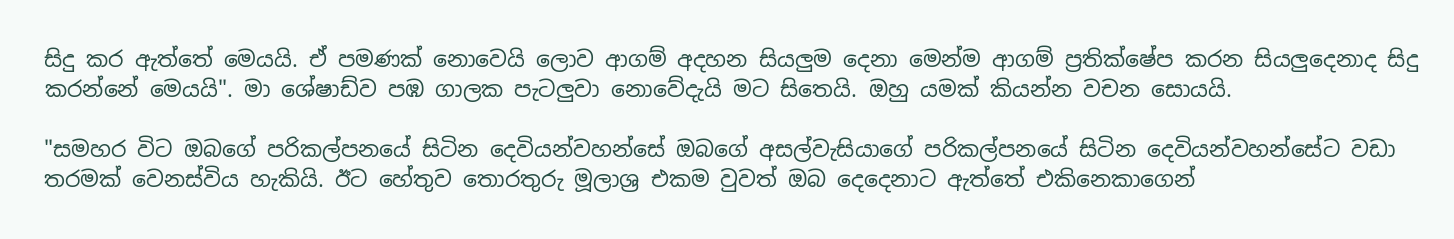සිදු කර ඇත්තේ මෙයයි. ඒ පමණක් නොවෙයි ලොව ආගම් අදහන සියලුම දෙනා මෙන්ම ආගම් ප්‍රතික්ෂේප කරන සියලුදෙනාද සිදු කරන්නේ මෙයයි". මා ශේෂාඩ්ව පඹ ගාලක පැටලුවා නොවේදැයි මට සිතෙයි. ඔහු යමක් කියන්න වචන සොයයි.

"සමහර විට ඔබගේ පරිකල්පනයේ සිටින දෙවියන්වහන්සේ ඔබගේ අසල්වැසියාගේ පරිකල්පනයේ සිටින දෙවියන්වහන්සේට වඩා තරමක් වෙනස්විය හැකියි. ඊට හේතුව තොරතුරු මූලාශ්‍ර එකම වුවත් ඔබ දෙදෙනාට ඇත්තේ එකිනෙකාගෙන්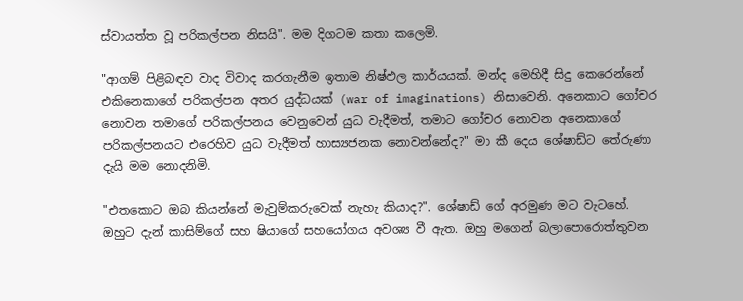ස්වායත්ත වූ පරිකල්පන නිසයි". මම දිගටම කතා කලෙමි.

"ආගම් පිළිබඳව වාද විවාද කරගැනීම ඉතාම නිෂ්ඵල කාර්යයක්. මන්ද මෙහිදී සිදු කෙරෙන්නේ එකිනෙකාගේ පරිකල්පන අතර යුද්ධයක් (war of imaginations) නිසාවෙනි. අනෙකාට ගෝචර නොවන තමාගේ පරිකල්පනය වෙනුවෙන් යුධ වැදීමත්, තමාට ගෝචර නොවන අනෙකාගේ පරිකල්පනයට එරෙහිව යුධ වැදීමත් හාස්‍යජනක නොවන්නේද?" මා කී දෙය ශේෂාඩ්ට තේරුණා දැයි මම නොදනිමි.

"එතකොට ඔබ කියන්නේ මැවුම්කරුවෙක් නැහැ කියාද?". ශේෂාඩ් ගේ අරමුණ මට වැටහේ. ඔහුට දැන් කාසිම්ගේ සහ ෂියාගේ සහයෝගය අවශ්‍ය වී ඇත. ඔහු මගෙන් බලාපොරොත්තුවන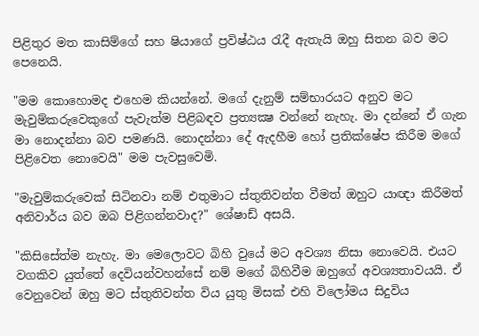පිළිතුර මත කාසිම්ගේ සහ ෂියාගේ ප්‍රවිෂ්ඨය රැදී ඇතැයි ඔහු සිතන බව මට පෙනෙයි.

"මම කොහොමද එහෙම කියන්නේ. මගේ දැනුම් සම්භාරයට අනුව මට මැවුම්කරුවෙකුගේ පැවැත්ම පිළිබඳව ප්‍රත්‍යක්‍ෂ වන්නේ නැහැ. මා දන්නේ ඒ ගැන මා නොදන්නා බව පමණයි. නොදන්නා දේ ඇදහීම හෝ ප්‍රතික්ෂේප කිරීම මගේ පිළිවෙත නොවෙයි" මම පැවසුවෙමි.

"මැවුම්කරුවෙක් සිටිනවා නම් එතුමාට ස්තුතිවන්ත වීමත් ඔහුට යාඥා කිරීමත් අනිවාර්ය බව ඔබ පිළිගන්නවාද?" ශේෂාඩ් අසයි.

"කිසිසේත්ම නැහැ. මා මෙලොවට බිහි වුයේ මට අවශ්‍ය නිසා නොවෙයි. එයට වගකිව යුත්තේ දෙවියන්වහන්සේ නම් මගේ බිහිවීම ඔහුගේ අවශ්‍යතාවයයි. ඒ වෙනුවෙන් ඔහු මට ස්තුතිවන්ත විය යුතු මිසක් එහි විලෝමය සිදුවිය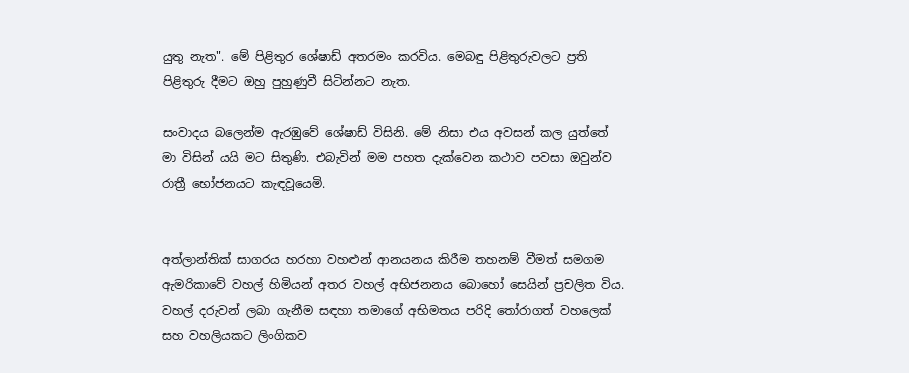යුතු නැත". මේ පිළිතුර ශේෂාඩ් අතරමං කරවිය. මෙබඳු පිළිතුරුවලට ප්‍රති පිළිතුරු දීමට ඔහු පුහුණුවී සිටින්නට නැත.

සංවාදය බලෙන්ම ඇරඹුවේ ශේෂාඩ් විසිනි. මේ නිසා එය අවසන් කල යුත්තේ මා විසින් යයි මට සිතුණි. එබැවින් මම පහත දැක්වෙන කථාව පවසා ඔවුන්ව රාත්‍රී භෝජනයට කැඳවූයෙමි.


අත්ලාන්තික් සාගරය හරහා වහළුන් ආනයනය කිරීම තහනම් වීමත් සමගම ඇමරිකාවේ වහල් හිමියන් අතර වහල් අභිජනනය බොහෝ සෙයින් ප්‍රචලිත විය. වහල් දරුවන් ලබා ගැනීම සඳහා තමාගේ අභිමතය පරිදි තෝරාගත් වහලෙක් සහ වහලියකට ලිංගිකව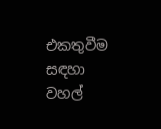එකතුවීම සඳහා වහල්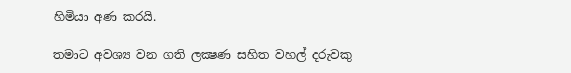හිමියා අණ කරයි.

තමාට අවශ්‍ය වන ගති ලක්‍ෂණ සහිත වහල් දරුවකු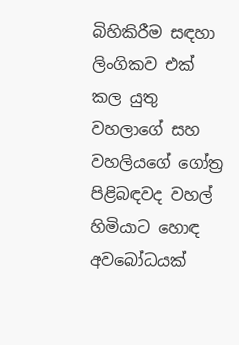බිහිකිරීම සඳහා ලිංගිකව එක් කල යුතු වහලාගේ සහ වහලියගේ ගෝත්‍ර පිළිබඳවද වහල් හිමියාට හොඳ අවබෝධයක්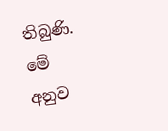තිබුණි. මේ අනුව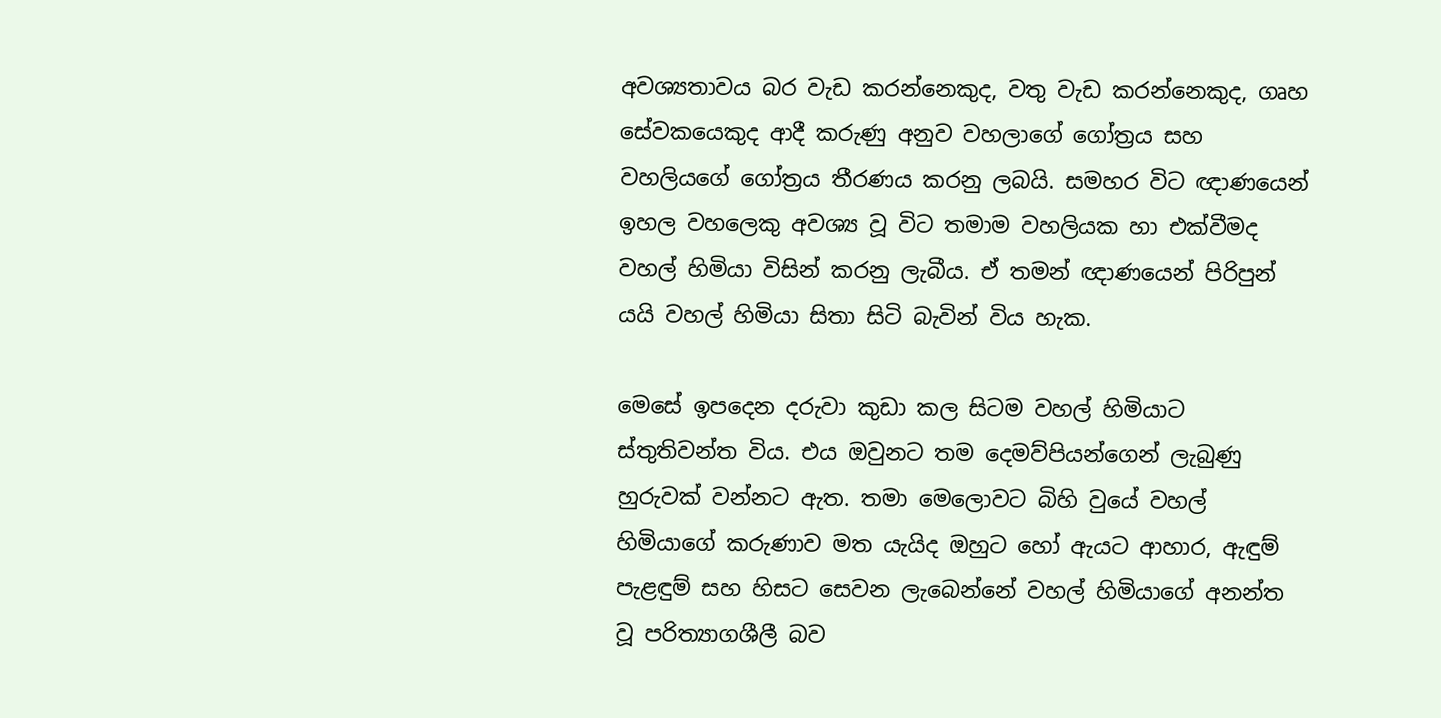අවශ්‍යතාවය බර වැඩ කරන්නෙකුද, වතු වැඩ කරන්නෙකුද, ගෘහ සේවකයෙකුද ආදී කරුණු අනුව වහලාගේ ගෝත්‍රය සහ වහලියගේ ගෝත්‍රය තීරණය කරනු ලබයි. සමහර විට ඥාණයෙන් ඉහල වහලෙකු අවශ්‍ය වූ විට තමාම වහලියක හා එක්වීමද වහල් හිමියා විසින් කරනු ලැබීය. ඒ තමන් ඥාණයෙන් පිරිපුන් යයි වහල් හිමියා සිතා සිටි බැවින් විය හැක.

මෙසේ ඉපදෙන දරුවා කුඩා කල සිටම වහල් හිමියාට ස්තුතිවන්ත විය. එය ඔවුනට තම දෙමව්පියන්ගෙන් ලැබුණු හුරුවක් වන්නට ඇත. තමා මෙලොවට බිහි වුයේ වහල් හිමියාගේ කරුණාව මත යැයිද ඔහුට හෝ ඇයට ආහාර, ඇඳුම් පැළඳුම් සහ හිසට සෙවන ලැබෙන්නේ වහල් හිමියාගේ අනන්ත වූ පරිත්‍යාගශීලී බව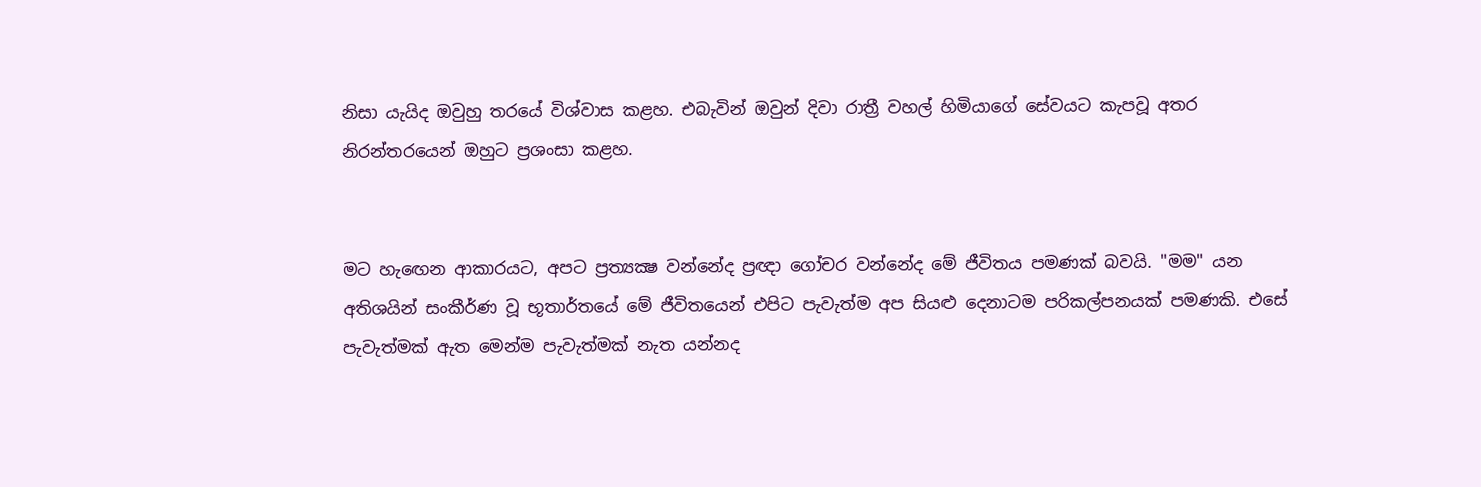නිසා යැයිද ඔවුහු තරයේ විශ්වාස කළහ. එබැවින් ඔවුන් දිවා රාත්‍රී වහල් හිමියාගේ සේවයට කැපවූ අතර නිරන්තරයෙන් ඔහුට ප්‍රශංසා කළහ.


මට හැඟෙන ආකාරයට, අපට ප්‍රත්‍යක්‍ෂ වන්නේද ප්‍රඥා ගෝචර වන්නේද මේ ජීවිතය පමණක් බවයි. "මම" යන අතිශයින් සංකීර්ණ වූ භූතාර්තයේ මේ ජීවිතයෙන් එපිට පැවැත්ම අප සියළු දෙනාටම පරිකල්පනයක් පමණකි. එසේ පැවැත්මක් ඇත මෙන්ම පැවැත්මක් නැත යන්නද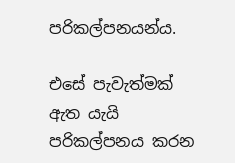පරිකල්පනයන්ය.

එසේ පැවැත්මක් ඇත යැයි පරිකල්පනය කරන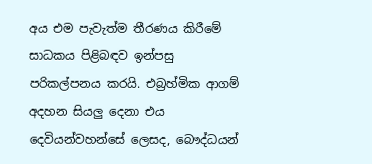අය එම පැවැත්ම තීරණය කිරීමේ සාධකය පිළිබඳව ඉන්පසු පරිකල්පනය කරයි. එබ්‍රහ්මික ආගම් අදහන සියලු දෙනා එය දෙවියන්වහන්සේ ලෙසද, බෞද්ධයන්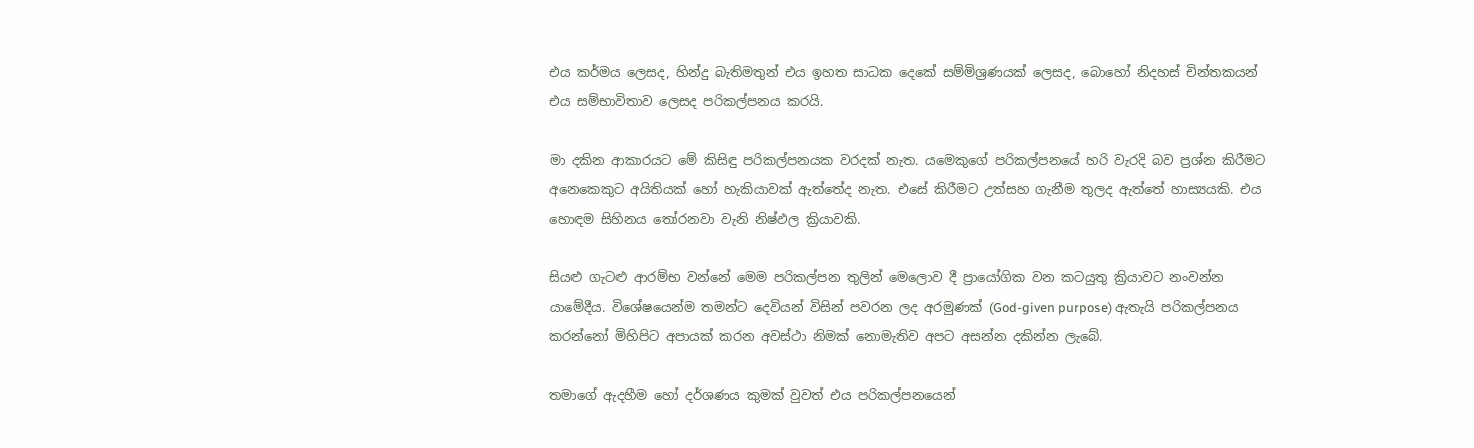එය කර්මය ලෙසද, හින්දු බැතිමතුන් එය ඉහත සාධක දෙකේ සම්මිශ්‍රණයක් ලෙසද, බොහෝ නිදහස් චින්තකයන් එය සම්භාවිතාව ලෙසද පරිකල්පනය කරයි.

මා දකින ආකාරයට මේ කිසිඳු පරිකල්පනයක වරදක් නැත. යමෙකුගේ පරිකල්පනයේ හරි වැරදි බව ප්‍රශ්න කිරීමට අනෙකෙකුට අයිතියක් හෝ හැකියාවක් ඇත්තේද නැත. එසේ කිරීමට උත්සහ ගැනීම තුලද ඇත්තේ හාස්‍යයකි. එය හොඳම සිහිනය තෝරනවා වැනි නිෂ්ඵල ක්‍රියාවකි.

සියළු ගැටළු ආරම්භ වන්නේ මෙම පරිකල්පන තුලින් මෙලොව දී ප්‍රායෝගික වන කටයුතු ක්‍රියාවට නංවන්න යාමේදීය. විශේෂයෙන්ම තමන්ට දෙවියන් විසින් පවරන ලද අරමුණක් (God-given purpose) ඇතැයි පරිකල්පනය කරන්නෝ මිහිපිට අපායක් කරන අවස්ථා නිමක් නොමැතිව අපට අසන්න දකින්න ලැබේ.

තමාගේ ඇදහීම හෝ දර්ශණය කුමක් වුවත් එය පරිකල්පනයෙන්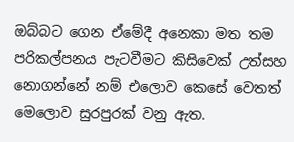ඔබ්බට ගෙන ඒමේදී අනෙකා මත තම පරිකල්පනය පැටවීමට කිසිවෙක් උත්සහ නොගන්නේ නම් එලොව කෙසේ වෙතත් මෙලොව සුරපුරක් වනු ඇත.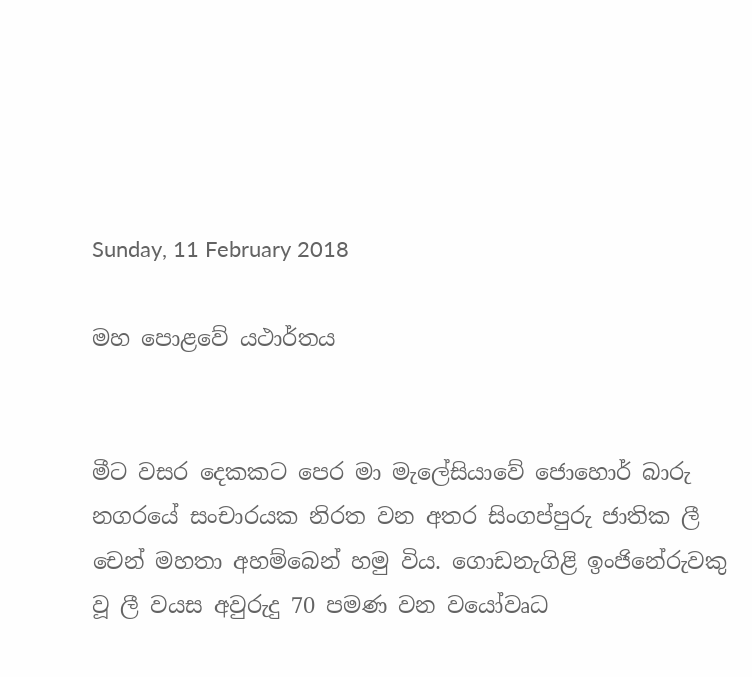Sunday, 11 February 2018

මහ පොළවේ යථාර්තය


මීට වසර දෙකකට පෙර මා මැලේසියාවේ ජොහොර් බාරු නගරයේ සංචාරයක නිරත වන අතර සිංගප්පුරු ජාතික ලී චෙන් මහතා අහම්බෙන් හමු විය. ගොඩනැගිළි ඉංජිනේරුවකු වූ ලී වයස අවුරුදු 70 පමණ වන වයෝවෘධ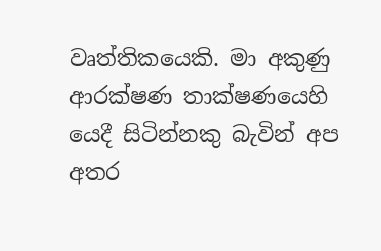වෘත්තිකයෙකි. මා අකුණු ආරක්ෂණ තාක්ෂණයෙහි යෙදී සිටින්නකු බැවින් අප අතර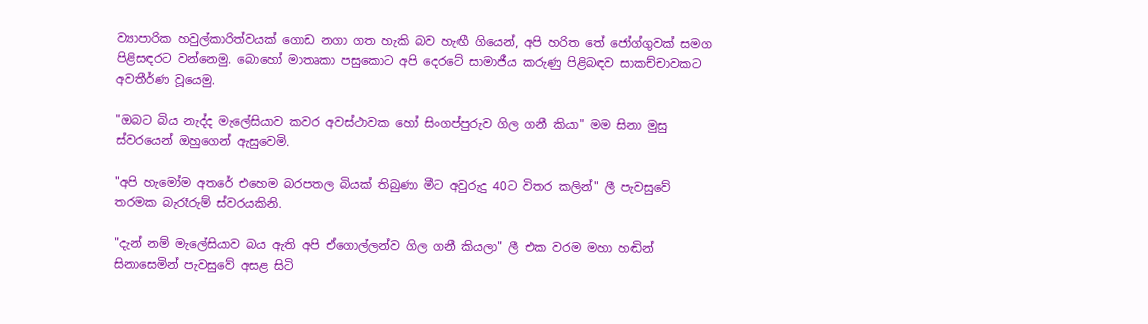ව්‍යාපාරික හවුල්කාරිත්වයක් ගොඩ නගා ගත හැකි බව හැඟී ගියෙන්, අපි හරිත තේ ජෝග්ගුවක් සමග පිළිසඳරට වන්නෙමු. බොහෝ මාතෘකා පසුකොට අපි දෙරටේ සාමාජීය කරුණු පිළිබඳව සාකච්චාවකට අවතීර්ණ වූයෙමු.

"ඔබට බිය නැද්ද මැලේසියාව කවර අවස්ථාවක හෝ සිංගප්පුරුව ගිල ගනී කියා" මම සිනා මුසු ස්වරයෙන් ඔහුගෙන් ඇසුවෙමි.

"අපි හැමෝම අතරේ එහෙම බරපතල බියක් තිබුණා මීට අවුරුදු 40ට විතර කලින්" ලී පැවසුවේ තරමක බැරෑරුම් ස්වරයකිනි.

"දැන් නම් මැලේසියාව බය ඇති අපි ඒගොල්ලන්ව ගිල ගනී කියලා" ලී එක වරම මහා හඬින් සිනාසෙමින් පැවසුවේ අසළ සිටි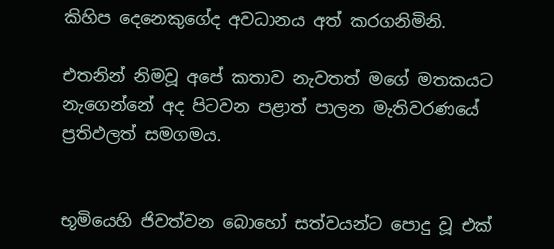කිහිප දෙනෙකුගේද අවධානය අත් කරගනිමිනි.

එතනින් නිමවූ අපේ කතාව නැවතත් මගේ මතකයට නැගෙන්නේ අද පිටවන පළාත් පාලන මැතිවරණයේ ප්‍රතිඵලත් සමගමය.


භූමියෙහි ජිවත්වන බොහෝ සත්වයන්ට පොදු වූ එක්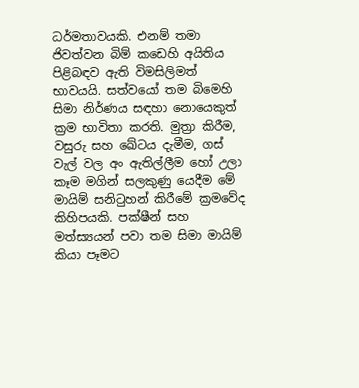ධර්මතාවයකි. එනම් තමා ජිවත්වන බිම් කඩෙහි අයිතිය පිළිබඳව ඇති විමසිලිමත් භාවයයි. සත්වයෝ තම බිමෙහි සිමා නිර්ණය සඳහා නොයෙකුත් ක්‍රම භාවිතා කරති. මුත්‍රා කිරීම, වසුරු සහ ඛේටය දැමීම, ගස් වැල් වල අං ඇතිල්ලීම හෝ උලා කෑම මගින් සලකුණු යෙදීම මේ මායිම් සනිටුහන් කිරීමේ ක්‍රමවේද කිහිපයකි. පක්ෂීන් සහ මත්ස්‍යයන් පවා තම සිමා මායිම් කියා පෑමට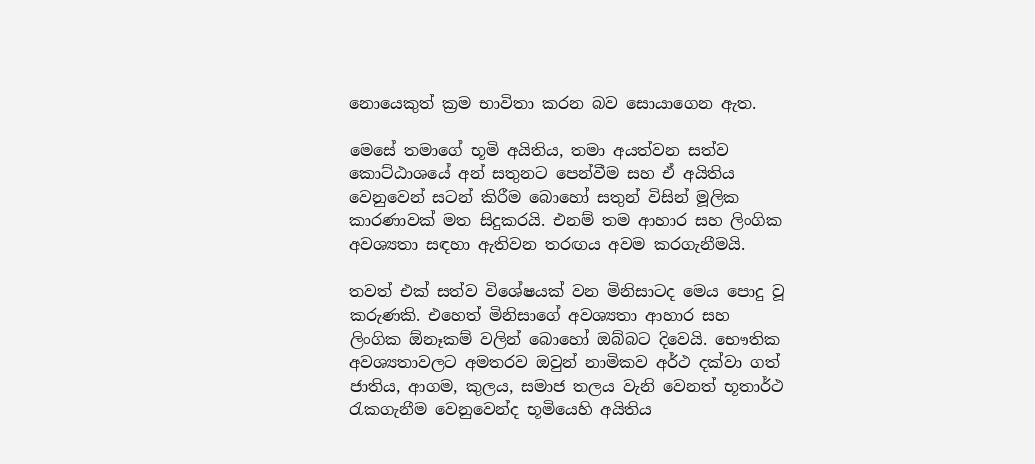නොයෙකුත් ක්‍රම භාවිතා කරන බව සොයාගෙන ඇත.

මෙසේ තමාගේ භූමි අයිතිය, තමා අයත්වන සත්ව කොට්ඨාශයේ අන් සතුනට පෙන්වීම සහ ඒ අයිතිය වෙනුවෙන් සටන් කිරීම බොහෝ සතුන් විසින් මූලික කාරණාවක් මත සිදුකරයි. එනම් තම ආහාර සහ ලිංගික අවශ්‍යතා සඳහා ඇතිවන තරඟය අවම කරගැනීමයි.

තවත් එක් සත්ව විශේෂයක් වන මිනිසාටද මෙය පොදු වූ කරුණකි. එහෙත් මිනිසාගේ අවශ්‍යතා ආහාර සහ ලිංගික ඕනෑකම් වලින් බොහෝ ඔබ්බට දිවෙයි. භෞතික අවශ්‍යතාවලට අමතරව ඔවුන් නාමිකව අර්ථ දක්වා ගත් ජාතිය, ආගම, කුලය, සමාජ තලය වැනි වෙනත් භූතාර්ථ රැකගැනීම වෙනුවෙන්ද භූමියෙහි අයිතිය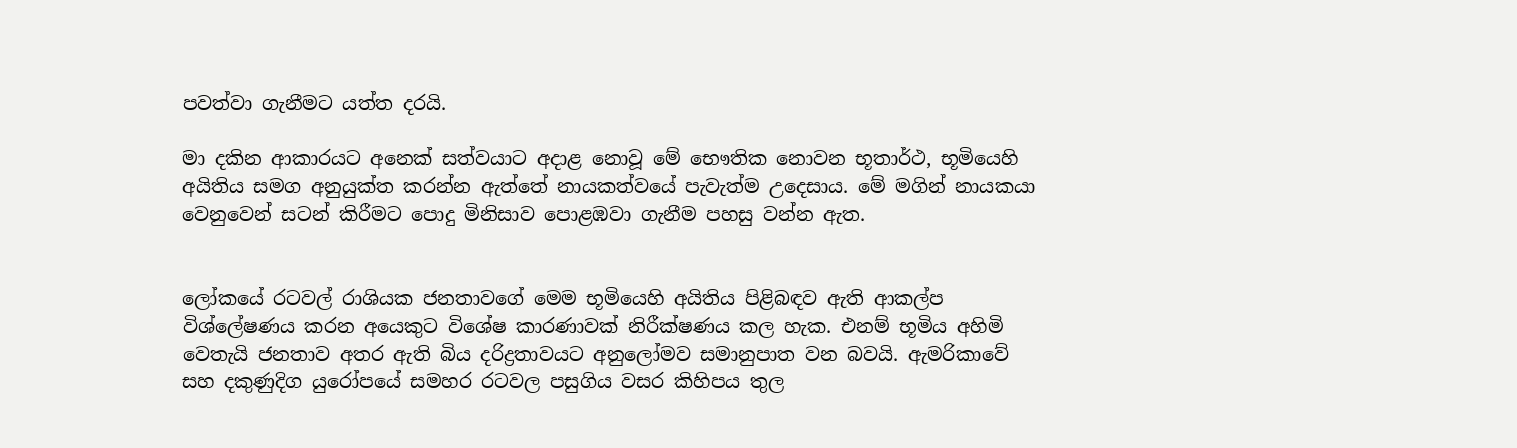පවත්වා ගැනීමට යත්ත දරයි.

මා දකින ආකාරයට අනෙක් සත්වයාට අදාළ නොවූ මේ භෞතික නොවන භූතාර්ථ, භූමියෙහි අයිතිය සමග අනුයුක්ත කරන්න ඇත්තේ නායකත්වයේ පැවැත්ම උදෙසාය. මේ මගින් නායකයා වෙනුවෙන් සටන් කිරීමට පොදු මිනිසාව පොළඹවා ගැනීම පහසු වන්න ඇත.


ලෝකයේ රටවල් රාශියක ජනතාවගේ මෙම භූමියෙහි අයිතිය පිළිබඳව ඇති ආකල්ප විශ්ලේෂණය කරන අයෙකුට විශේෂ කාරණාවක් නිරීක්ෂණය කල හැක. එනම් භූමිය අහිමි වෙතැයි ජනතාව අතර ඇති බිය දරිද්‍රතාවයට අනුලෝමව සමානුපාත වන බවයි. ඇමරිකාවේ සහ දකුණුදිග යුරෝපයේ සමහර රටවල පසුගිය වසර කිහිපය තුල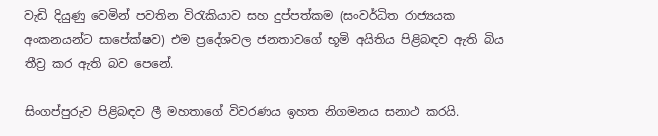වැඩි දියුණු වෙමින් පවතින විරැකියාව සහ දුප්පත්කම (සංවර්ධිත රාජ්‍යයක අංකනයන්ට සාපේක්ෂව) එම ප්‍රදේශවල ජනතාවගේ භූමි අයිතිය පිළිබඳව ඇති බිය තීව්‍ර කර ඇති බව පෙනේ.

සිංගප්පුරුව පිළිබඳව ලී මහතාගේ විවරණය ඉහත නිගමනය සනාථ කරයි.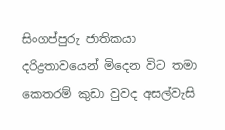සිංගප්පුරු ජාතිකයා දරිද්‍රතාවයෙන් මිදෙන විට තමා කෙතරම් කුඩා වුවද අසල්වැසි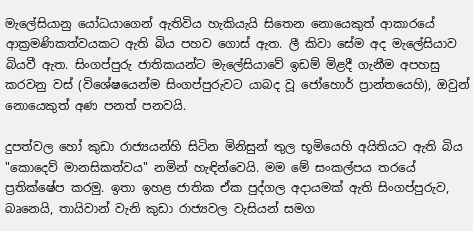මැලේසියානු යෝධයාගෙන් ඇතිවිය හැකියැයි සිතෙන නොයෙකුත් ආකාරයේ ආක්‍රමණිකත්වයකට ඇති බිය පහව ගොස් ඇත. ලී කිවා සේම අද මැලේසියාව බියවී ඇත. සිංගප්පුරු ජාතිකයන්ට මැලේසියාවේ ඉඩම් මිළදී ගැනීම අපහසු කරවනු වස් (විශේෂයෙන්ම සිංගප්පුරුවට යාබද වූ ජෝහොර් ප්‍රාන්තයෙහි), ඔවුන් නොයෙකුත් අණ පනත් පනවයි.

දුපත්වල හෝ කුඩා රාජ්‍යයන්හි සිටින මිනිසුන් තුල භූමියෙහි අයිතියට ඇති බිය "කොදෙව් මානසිකත්වය" නමින් හැඳින්වෙයි. මම මේ සංකල්පය තරයේ ප්‍රතික්ෂේප කරමු. ඉතා ඉහළ ජාතික ඒක පුද්ගල අදායමක් ඇති සිංගප්පුරුව, බෘනෙයි, තායිවාන් වැනි කුඩා රාජ්‍යවල වැසියන් සමග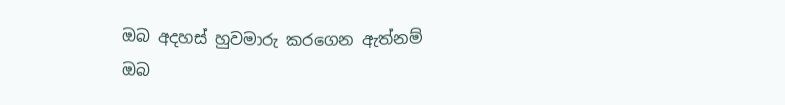ඔබ අදහස් හුවමාරු කරගෙන ඇත්නම් ඔබ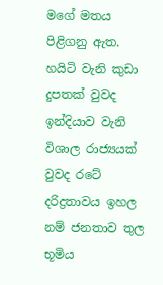මගේ මතය පිළිගනු ඇත. හයිටි වැනි කුඩා දුපතක් වුවද ඉන්දියාව වැනි විශාල රාජ්‍යයක් වුවද රටේ දරිද්‍රතාවය ඉහල නම් ජනතාව තුල භූමිය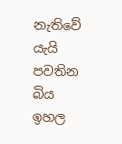නැතිවේ යැයි පවතින බිය ඉහල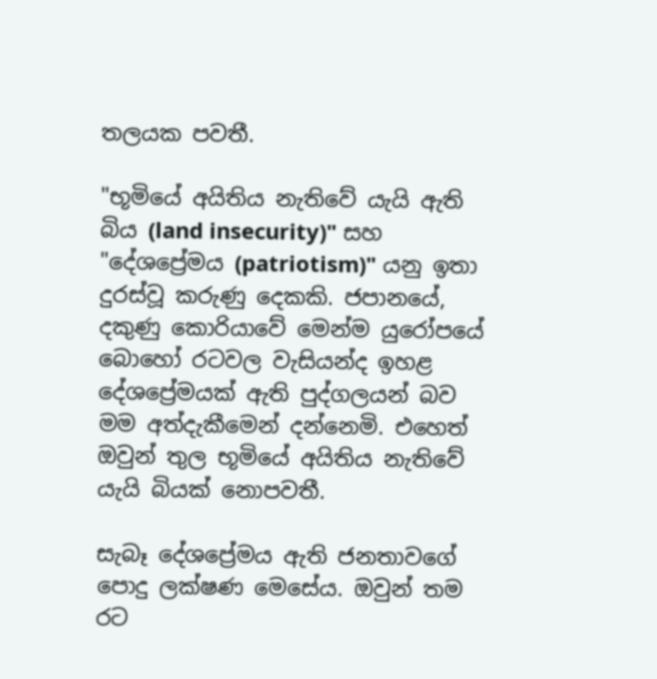තලයක පවතී.

"භූමියේ අයිතිය නැතිවේ යැයි ඇති බිය (land insecurity)" සහ "දේශප්‍රේමය (patriotism)" යනු ඉතා දුරස්වූ කරුණු දෙකකි. ජපානයේ, දකුණු කොරියාවේ මෙන්ම යුරෝපයේ බොහෝ රටවල වැසියන්ද ඉහළ දේශප්‍රේමයක් ඇති පුද්ගලයන් බව මම අත්දැකීමෙන් දන්නෙමි. එහෙත් ඔවුන් තුල භූමියේ අයිතිය නැතිවේ යැයි බියක් නොපවතී.

සැබෑ දේශප්‍රේමය ඇති ජනතාවගේ පොදු ලක්ෂණ මෙසේය. ඔවුන් තම රට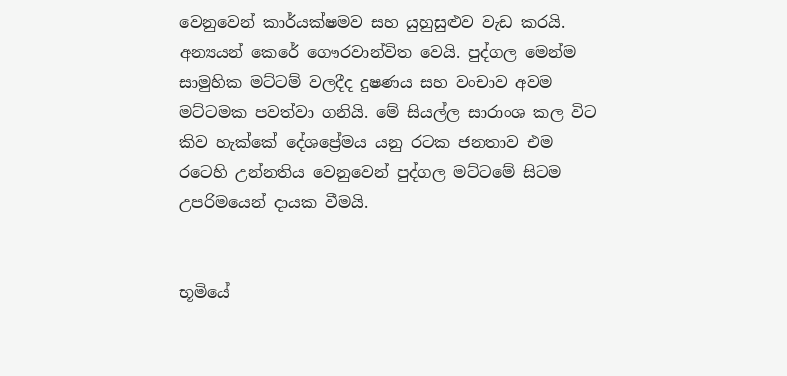වෙනුවෙන් කාර්යක්ෂමව සහ යුහුසුළුව වැඩ කරයි. අන්‍යයන් කෙරේ ගෞරවාන්විත වෙයි. පුද්ගල මෙන්ම සාමුහික මට්ටම් වලදීද දුෂණය සහ වංචාව අවම මට්ටමක පවත්වා ගනියි. මේ සියල්ල සාරාංශ කල විට කිව හැක්කේ දේශප්‍රේමය යනු රටක ජනතාව එම රටෙහි උන්නතිය වෙනුවෙන් පුද්ගල මට්ටමේ සිටම උපරිමයෙන් දායක වීමයි.


භූමියේ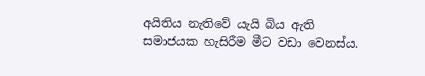අයිතිය නැතිවේ යැයි බිය ඇති සමාජයක හැසිරීම මීට වඩා වෙනස්ය.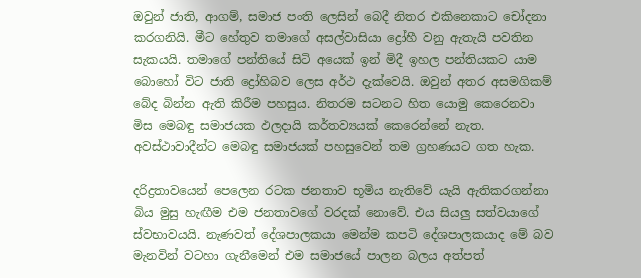ඔවුන් ජාති, ආගම්, සමාජ පංති ලෙසින් බෙදී නිතර එකිනෙකාට චෝදනා කරගනියි. මීට හේතුව තමාගේ අසල්වාසියා ද්‍රෝහී වනු ඇතැයි පවතින සැකයයි. තමාගේ පන්තියේ සිටි අයෙක් ඉන් මිදී ඉහල පන්තියකට යාම බොහෝ විට ජාති ද්‍රෝහිබව ලෙස අර්ථ දැක්වෙයි. ඔවුන් අතර අසමගිකම් බේද බින්න ඇති කිරීම පහසුය. නිතරම සටනට හිත යොමු කෙරෙනවා මිස මෙබඳු සමාජයක ඵලදායි කර්තව්‍යයක් කෙරෙන්නේ නැත. අවස්ථාවාදීන්ට මෙබඳු සමාජයක් පහසුවෙන් තම ග්‍රහණයට ගත හැක.

දරිද්‍රතාවයෙන් පෙලෙන රටක ජනතාව භූමිය නැතිවේ යැයි ඇතිකරගන්නා බිය මුසු හැඟීම එම ජනතාවගේ වරදක් නොවේ. එය සියලු සත්වයාගේ ස්වභාවයයි. නැණවත් දේශපාලකයා මෙන්ම කපටි දේශපාලකයාද මේ බව මැනවින් වටහා ගැනීමෙන් එම සමාජයේ පාලන බලය අත්පත්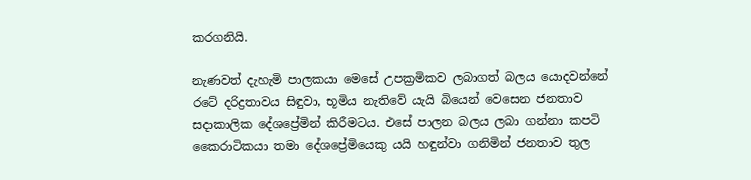කරගනියි.

නැණවත් දැහැමි පාලකයා මෙසේ උපක්‍රමිකව ලබාගත් බලය යොදවන්නේ රටේ දරිද්‍රතාවය සිඳුවා, භූමිය නැතිවේ යැයි බියෙන් වෙසෙන ජනතාව සදාකාලික දේශප්‍රේමින් කිරීමටය. එසේ පාලන බලය ලබා ගන්නා කපටි කෛරාටිකයා තමා දේශප්‍රේමියෙකු යයි හඳුන්වා ගනිමින් ජනතාව තුල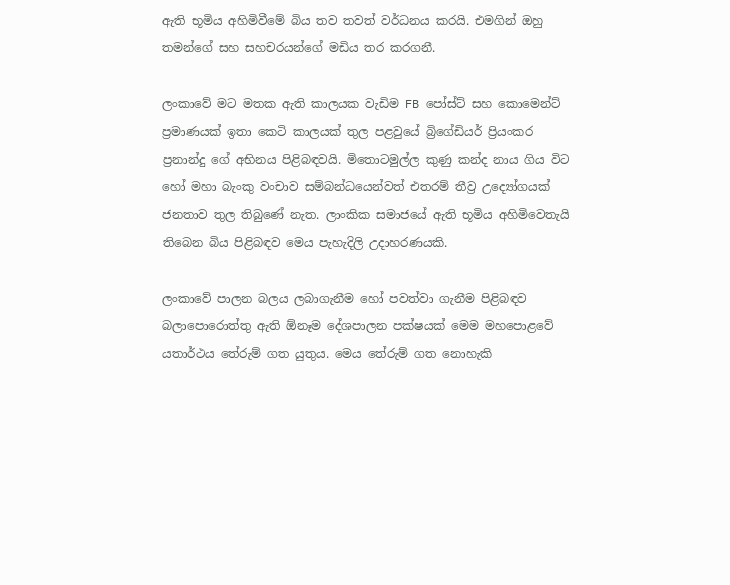ඇති භූමිය අහිමිවීමේ බිය තව තවත් වර්ධනය කරයි. එමගින් ඔහු තමන්ගේ සහ සහචරයන්ගේ මඩිය තර කරගනී.

ලංකාවේ මට මතක ඇති කාලයක වැඩිම FB පෝස්ට් සහ කොමෙන්ට් ප්‍රමාණයක් ඉතා කෙටි කාලයක් තුල පළවුයේ බ්‍රිගේඩියර් ප්‍රියංකර ප්‍රනාන්දු ගේ අභිනය පිළිබඳවයි. මිතොටමුල්ල කුණු කන්ද නාය ගිය විට හෝ මහා බැංකු වංචාව සම්බන්ධයෙන්වත් එතරම් තීව්‍ර උද්‍යෝගයක් ජනතාව තුල තිබුණේ නැත. ලාංකික සමාජයේ ඇති භූමිය අහිමිවෙතැයි තිබෙන බිය පිළිබඳව මෙය පැහැදිලි උදාහරණයකි.

ලංකාවේ පාලන බලය ලබාගැනීම හෝ පවත්වා ගැනීම පිළිබඳව බලාපොරොත්තු ඇති ඕනෑම දේශපාලන පක්ෂයක් මෙම මහපොළවේ යතාර්ථය තේරුම් ගත යුතුය. මෙය තේරුම් ගත නොහැකි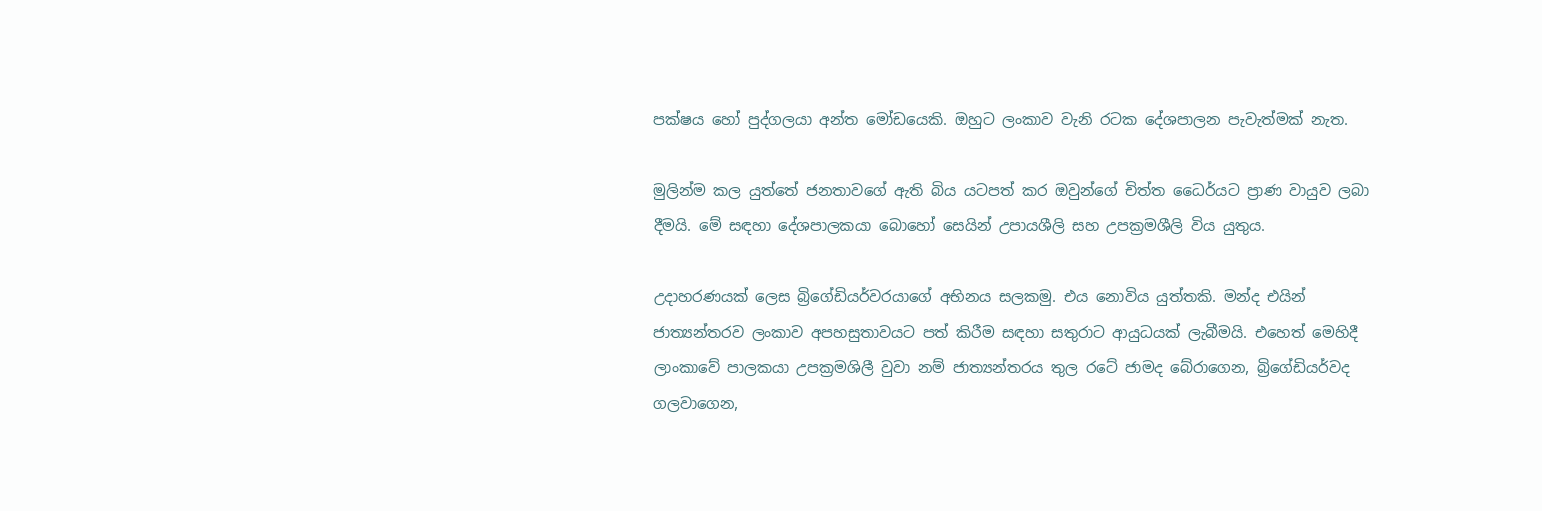පක්ෂය හෝ පුද්ගලයා අන්ත මෝඩයෙකි. ඔහුට ලංකාව වැනි රටක දේශපාලන පැවැත්මක් නැත.

මුලින්ම කල යුත්තේ ජනතාවගේ ඇති බිය යටපත් කර ඔවුන්ගේ චිත්ත ධෛර්යට ප්‍රාණ වායුව ලබා දීමයි. මේ සඳහා දේශපාලකයා බොහෝ සෙයින් උපායශීලි සහ උපක්‍රමශීලි විය යුතුය.

උදාහරණයක් ලෙස බ්‍රිගේඩියර්වරයාගේ අභිනය සලකමු. එය නොවිය යුත්තකි. මන්ද එයින් ජාත්‍යන්තරව ලංකාව අපහසුතාවයට පත් කිරීම සඳහා සතුරාට ආයුධයක් ලැබීමයි. එහෙත් මෙහිදී ලාංකාවේ පාලකයා උපක්‍රමශිලී වුවා නම් ජාත්‍යන්තරය තුල රටේ ජාමද බේරාගෙන, බ්‍රිගේඩියර්වද ගලවාගෙන,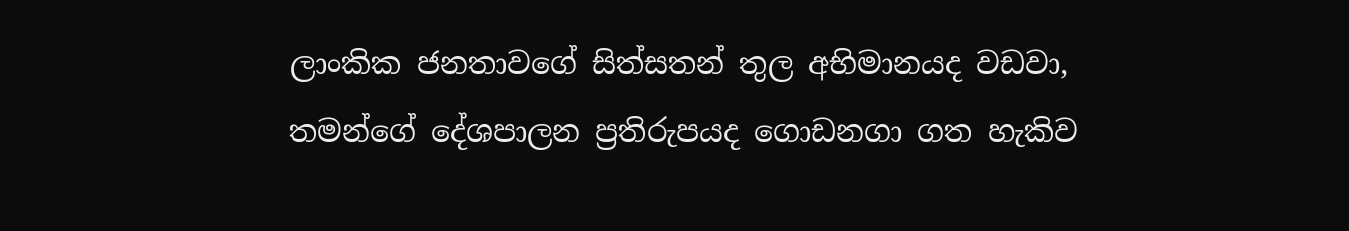ලාංකික ජනතාවගේ සිත්සතන් තුල අභිමානයද වඩවා, තමන්ගේ දේශපාලන ප්‍රතිරුපයද ගොඩනගා ගත හැකිව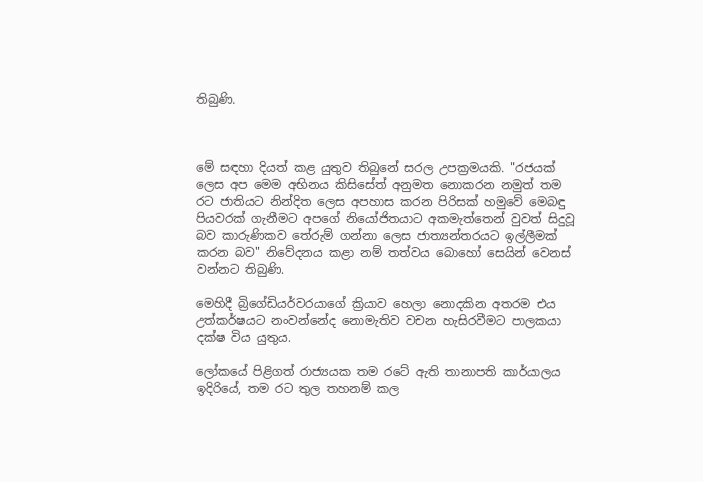තිබුණි.



මේ සඳහා දියත් කළ යුතුව තිබුනේ සරල උපක්‍රමයකි. "රජයක් ලෙස අප මෙම අභිනය කිසිසේත් අනුමත නොකරන නමුත් තම රට ජාතියට නින්දිත ලෙස අපහාස කරන පිරිසක් හමුවේ මෙබඳු පියවරක් ගැනීමට අපගේ නියෝජිතයාට අකමැත්තෙන් වුවත් සිදුවූ බව කාරුණිකව තේරුම් ගන්නා ලෙස ජාත්‍යන්තරයට ඉල්ලීමක් කරන බව" නිවේදනය කළා නම් තත්වය බොහෝ සෙයින් වෙනස් වන්නට තිබුණි.

මෙහිදී බ්‍රිගේඩියර්වරයාගේ ක්‍රියාව හෙලා නොදකින අතරම එය උත්කර්ෂයට නංවන්නේද නොමැතිව වචන හැසිරවීමට පාලකයා දක්ෂ විය යුතුය.

ලෝකයේ පිළිගත් රාජ්‍යයක තම රටේ ඇති තානාපති කාර්යාලය ඉදිරියේ, තම රට තුල තහනම් කල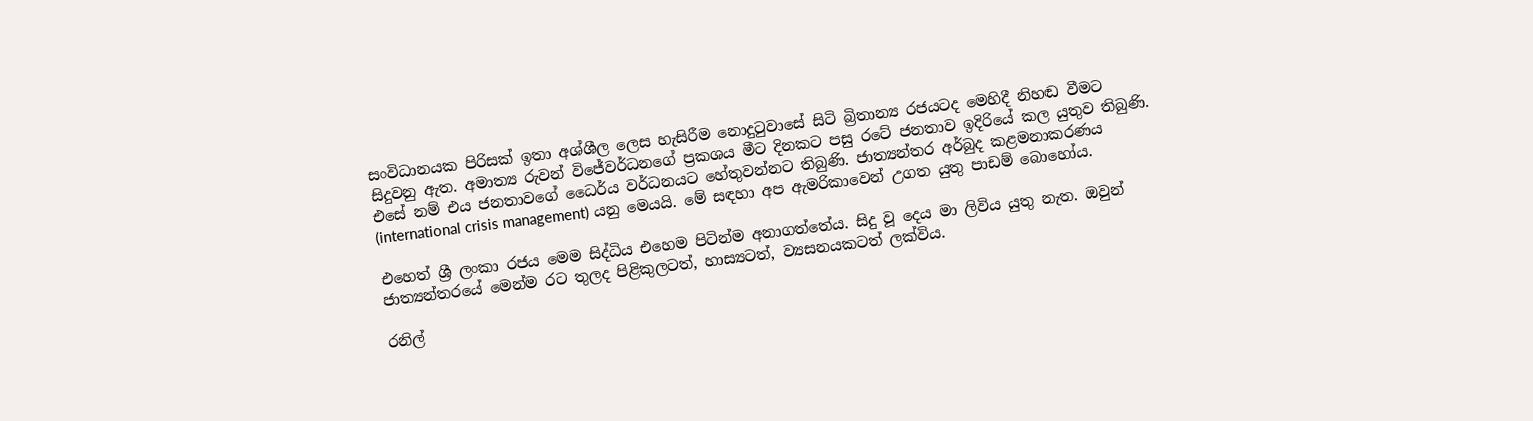සංවිධානයක පිරිසක් ඉතා අශ්ශීල ලෙස හැසිරීම නොදුටුවාසේ සිටි බ්‍රිතාන්‍ය රජයටද මෙහිදී නිහඬ වීමට සිදුවනු ඇත. අමාත්‍ය රුවන් විජේවර්ධනගේ ප්‍රකශය මීට දිනකට පසු රටේ ජනතාව ඉදිරියේ කල යුතුව තිබුණි. එසේ නම් එය ජනතාවගේ ධෛර්ය වර්ධනයට හේතුවන්නට තිබුණි. ජාත්‍යන්තර අර්බුද කළමනාකරණය (international crisis management) යනු මෙයයි. මේ සඳහා අප ඇමරිකාවෙන් උගත යුතු පාඩම් බොහෝය.

එහෙත් ශ්‍රී ලංකා රජය මෙම සිද්ධිය එහෙම පිටින්ම අනාගත්තේය. සිදු වූ දෙය මා ලිවිය යුතු නැත. ඔවුන් ජාත්‍යන්තරයේ මෙන්ම රට තුලද පිළිකුලටත්, හාස්‍යටත්, ව්‍යසනයකටත් ලක්විය.

රනිල්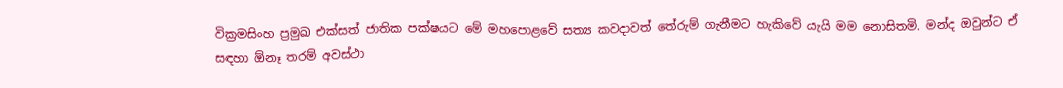වික්‍රමසිංහ ප්‍රමුඛ එක්සත් ජාතික පක්ෂයට මේ මහපොළවේ සත්‍ය කවදාවත් තේරුම් ගැනීමට හැකිවේ යැයි මම නොසිතමි. මන්ද ඔවුන්ට ඒ සඳහා ඕනෑ තරම් අවස්ථා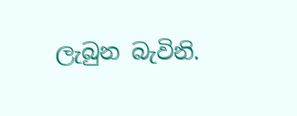ලැබුන බැවිනි.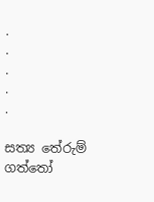.
.
.
.
.

සත්‍ය තේරුම් ගත්තෝ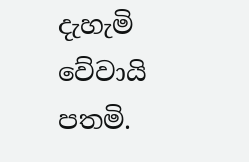දැහැමි වේවායි පතමි.